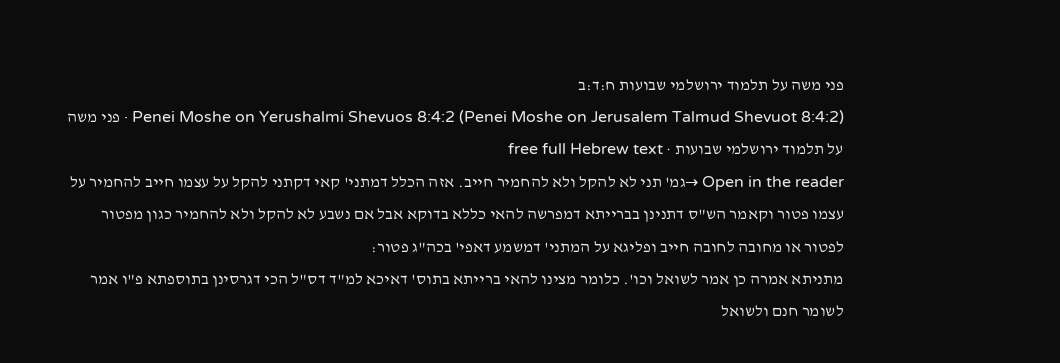פני משה על תלמוד ירושלמי שבועות ח:ד:ב
Penei Moshe on Yerushalmi Shevuos 8:4:2 (Penei Moshe on Jerusalem Talmud Shevuot 8:4:2) · פני משה על תלמוד ירושלמי שבועות · free full Hebrew text
Open in the reader →גמ' תני לא להקל ולא להחמיר חייב. אזה הכלל דמתני' קאי דקתני להקל על עצמו חייב להחמיר על עצמו פטור וקאמר הש"ס דתנינן בברייתא דמפרשה להאי כללא בדוקא אבל אם נשבע לא להקל ולא להחמיר כגון מפטור לפטור או מחובה לחובה חייב ופליגא על המתני' דמשמע דאפי' בכה"ג פטור:
מתניתא אמרה כן אמר לשואל וכו'. כלומר מצינו להאי ברייתא בתוס' דאיכא למ"ד דס"ל הכי דגרסינן בתוספתא פ"ו אמר לשומר חנם ולשואל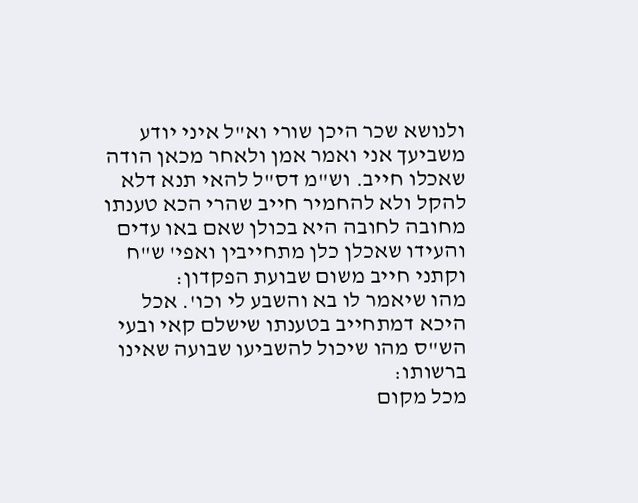ולנושא שכר היכן שורי וא"ל איני יודע משביעך אני ואמר אמן ולאחר מכאן הודה שאכלו חייב. וש"מ דס"ל להאי תנא דלא להקל ולא להחמיר חייב שהרי הכא טענתו מחובה לחובה היא בכולן שאם באו עדים והעידו שאכלן כלן מתחייבין ואפי' ש"ח וקתני חייב משום שבועת הפקדון:
מהו שיאמר לו בא והשבע לי וכו'. אכל היכא דמתחייב בטענתו שישלם קאי ובעי הש"ס מהו שיכול להשביעו שבועה שאינו ברשותו:
מכל מקום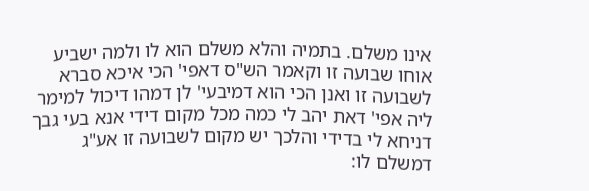אינו משלם. בתמיה והלא משלם הוא לו ולמה ישביע אוחו שבועה זו וקאמר הש"ס דאפי' הכי איכא סברא לשבועה זו ואנן הכי הוא דמיבעי' לן דמהו דיכול למימר ליה אפי' דאת יהב לי כמה מכל מקום דידי אנא בעי גבך דניחא לי בדידי והלכך יש מקום לשבועה זו אע"ג דמשלם לו: